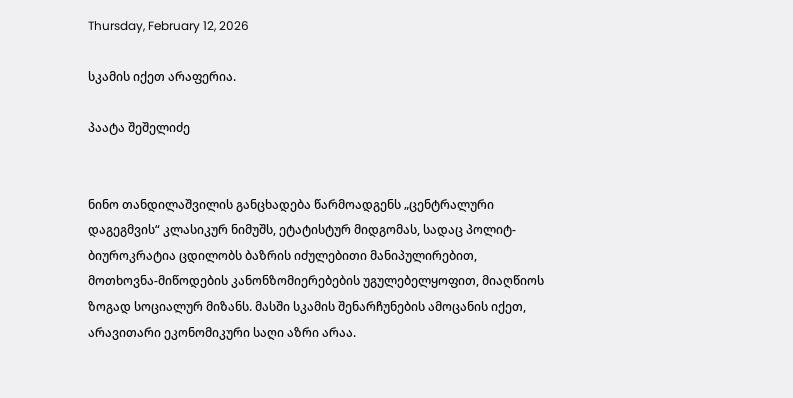Thursday, February 12, 2026

სკამის იქეთ არაფერია.

პაატა შეშელიძე


ნინო თანდილაშვილის განცხადება წარმოადგენს „ცენტრალური დაგეგმვის“ კლასიკურ ნიმუშს, ეტატისტურ მიდგომას, სადაც პოლიტ-ბიუროკრატია ცდილობს ბაზრის იძულებითი მანიპულირებით, მოთხოვნა-მიწოდების კანონზომიერებების უგულებელყოფით, მიაღწიოს ზოგად სოციალურ მიზანს. მასში სკამის შენარჩუნების ამოცანის იქეთ, არავითარი ეკონომიკური საღი აზრი არაა.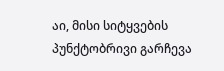აი, მისი სიტყვების პუნქტობრივი გარჩევა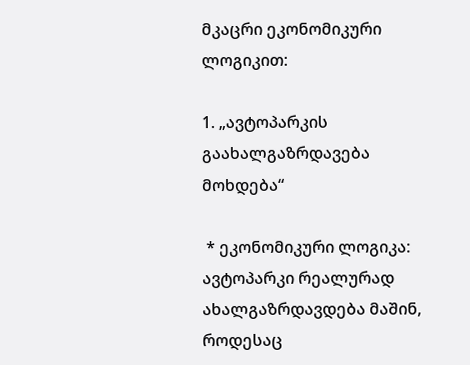მკაცრი ეკონომიკური ლოგიკით:

1. „ავტოპარკის გაახალგაზრდავება მოხდება“

 * ეკონომიკური ლოგიკა: ავტოპარკი რეალურად ახალგაზრდავდება მაშინ, როდესაც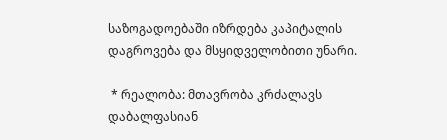საზოგადოებაში იზრდება კაპიტალის დაგროვება და მსყიდველობითი უნარი.

 * რეალობა: მთავრობა კრძალავს დაბალფასიან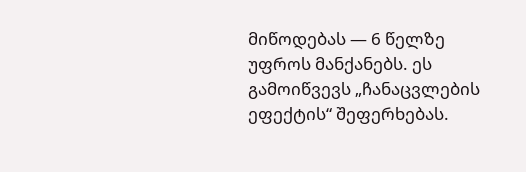მიწოდებას — 6 წელზე უფროს მანქანებს. ეს გამოიწვევს „ჩანაცვლების ეფექტის“ შეფერხებას.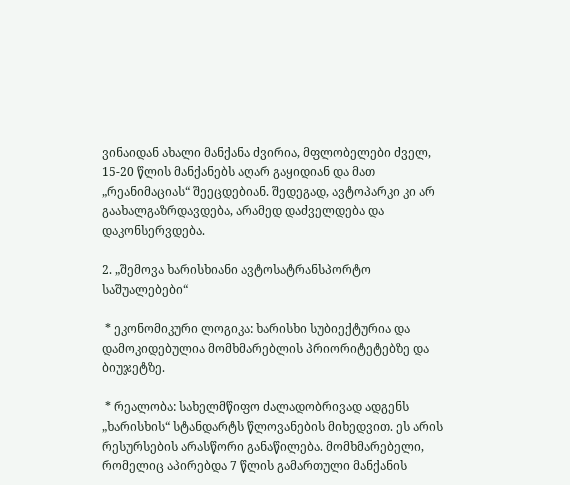ვინაიდან ახალი მანქანა ძვირია, მფლობელები ძველ, 15-20 წლის მანქანებს აღარ გაყიდიან და მათ „რეანიმაციას“ შეეცდებიან. შედეგად, ავტოპარკი კი არ გაახალგაზრდავდება, არამედ დაძველდება და დაკონსერვდება.

2. „შემოვა ხარისხიანი ავტოსატრანსპორტო საშუალებები“

 * ეკონომიკური ლოგიკა: ხარისხი სუბიექტურია და დამოკიდებულია მომხმარებლის პრიორიტეტებზე და ბიუჯეტზე.

 * რეალობა: სახელმწიფო ძალადობრივად ადგენს „ხარისხის“ სტანდარტს წლოვანების მიხედვით. ეს არის რესურსების არასწორი განაწილება. მომხმარებელი, რომელიც აპირებდა 7 წლის გამართული მანქანის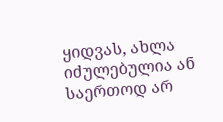ყიდვას, ახლა იძულებულია ან საერთოდ არ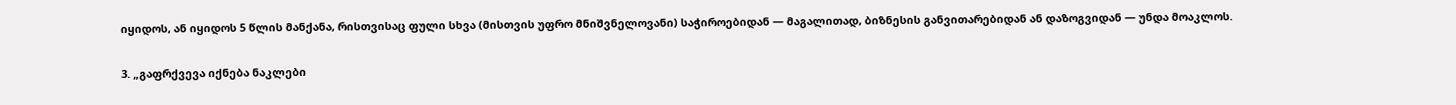იყიდოს, ან იყიდოს 5 წლის მანქანა, რისთვისაც ფული სხვა (მისთვის უფრო მნიშვნელოვანი) საჭიროებიდან — მაგალითად, ბიზნესის განვითარებიდან ან დაზოგვიდან — უნდა მოაკლოს.

3. „გაფრქვევა იქნება ნაკლები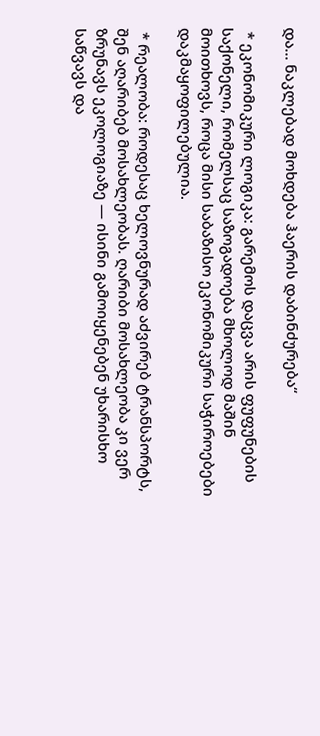და... ნაკლებად მოხდება ჰაერის დაბინძურება“

 * ეკონომიკური ლოგიკა: გარემოს დაცვა არის ფუფუნების საქონელი, რომელსაც საზოგადოება მხოლოდ მაშინ მოითხოვს, როცა მისი საბაზისო ეკონომიკური საჭიროებები დაკმაყოფილებულია.

 * რეალობა: როდესაც ხელოვნურად აძვირებ ტრანსპორტს, შენ აღარიბებ მოსახლეობას. ღარიბი მოსახლეობა კი ვერ ზრუნავს ეკოლოგიაზე — ისინი გამოიყენებენ უხარისხო საწვავს და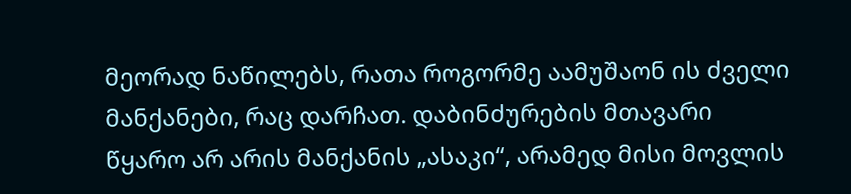მეორად ნაწილებს, რათა როგორმე აამუშაონ ის ძველი მანქანები, რაც დარჩათ. დაბინძურების მთავარი წყარო არ არის მანქანის „ასაკი“, არამედ მისი მოვლის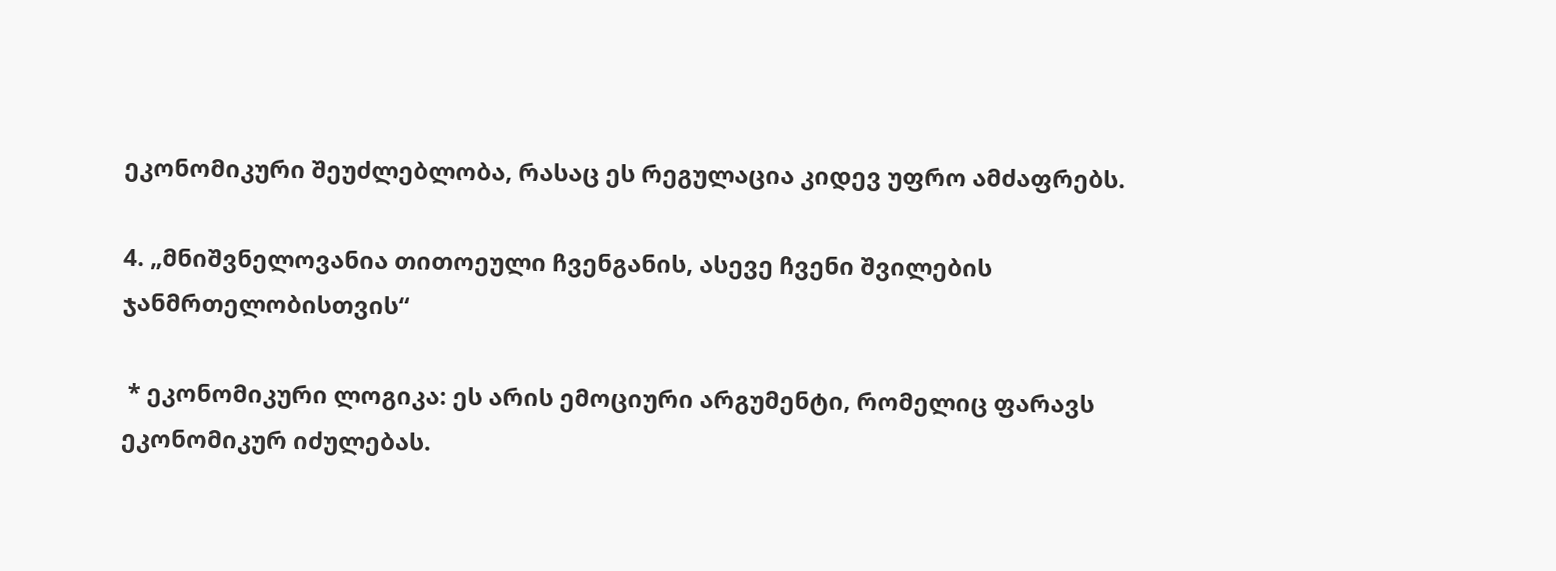ეკონომიკური შეუძლებლობა, რასაც ეს რეგულაცია კიდევ უფრო ამძაფრებს.

4. „მნიშვნელოვანია თითოეული ჩვენგანის, ასევე ჩვენი შვილების ჯანმრთელობისთვის“

 * ეკონომიკური ლოგიკა: ეს არის ემოციური არგუმენტი, რომელიც ფარავს ეკონომიკურ იძულებას.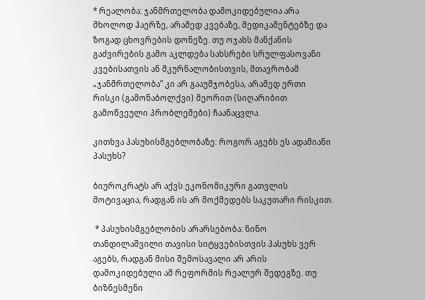* რეალობა: ჯანმრთელობა დამოკიდებულია არა მხოლოდ ჰაერზე, არამედ კვებაზე, მედიკამენტებზე და ზოგად ცხოვრების დონეზე. თუ ოჯახს მანქანის გაძვირების გამო აკლდება სახსრები სრულფასოვანი კვებისათვის ან მკურნალობისთვის, მთავრობამ „ჯანმრთელობა“ კი არ გააუმჯობესა, არამედ ერთი რისკი (გამონაბოლქვი) მეორით (სიღარიბით გამოწვეული პრობლემები) ჩაანაცვლა.

კითხვა პასუხისმგებლობაზე: როგორ აგებს ეს ადამიანი პასუხს?

ბიუროკრატს არ აქვს ეკონომიკური გათვლის მოტივაცია, რადგან ის არ მოქმედებს საკუთარი რისკით.

 * პასუხისმგებლობის არარსებობა: ნინო თანდილაშვილი თავისი სიტყვებისთვის პასუხს ვერ აგებს, რადგან მისი შემოსავალი არ არის დამოკიდებული ამ რეფორმის რეალურ შედეგზე. თუ ბიზნესმენი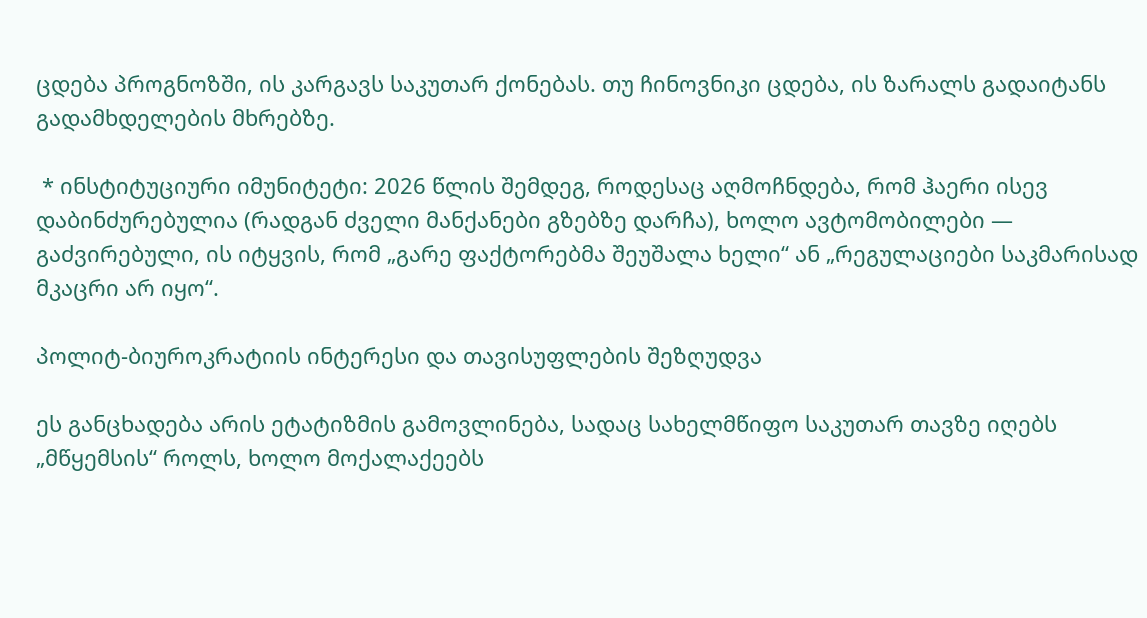ცდება პროგნოზში, ის კარგავს საკუთარ ქონებას. თუ ჩინოვნიკი ცდება, ის ზარალს გადაიტანს გადამხდელების მხრებზე.

 * ინსტიტუციური იმუნიტეტი: 2026 წლის შემდეგ, როდესაც აღმოჩნდება, რომ ჰაერი ისევ დაბინძურებულია (რადგან ძველი მანქანები გზებზე დარჩა), ხოლო ავტომობილები — გაძვირებული, ის იტყვის, რომ „გარე ფაქტორებმა შეუშალა ხელი“ ან „რეგულაციები საკმარისად მკაცრი არ იყო“.

პოლიტ-ბიუროკრატიის ინტერესი და თავისუფლების შეზღუდვა

ეს განცხადება არის ეტატიზმის გამოვლინება, სადაც სახელმწიფო საკუთარ თავზე იღებს „მწყემსის“ როლს, ხოლო მოქალაქეებს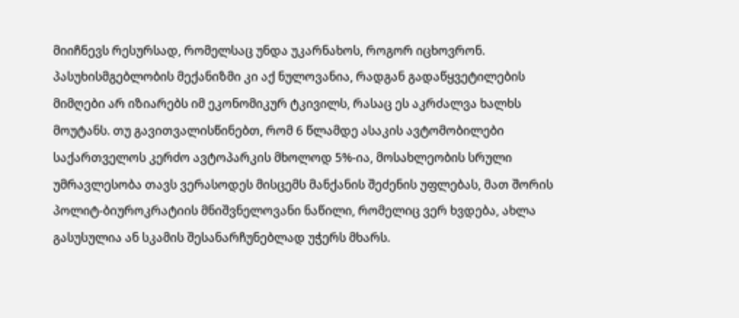მიიჩნევს რესურსად, რომელსაც უნდა უკარნახოს, როგორ იცხოვრონ. პასუხისმგებლობის მექანიზმი კი აქ ნულოვანია, რადგან გადაწყვეტილების მიმღები არ იზიარებს იმ ეკონომიკურ ტკივილს, რასაც ეს აკრძალვა ხალხს მოუტანს. თუ გავითვალისწინებთ, რომ 6 წლამდე ასაკის ავტომობილები საქართველოს კერძო ავტოპარკის მხოლოდ 5%-ია, მოსახლეობის სრული უმრავლესობა თავს ვერასოდეს მისცემს მანქანის შეძენის უფლებას, მათ შორის პოლიტ-ბიუროკრატიის მნიშვნელოვანი ნაწილი, რომელიც ვერ ხვდება, ახლა გასუსულია ან სკამის შესანარჩუნებლად უჭერს მხარს.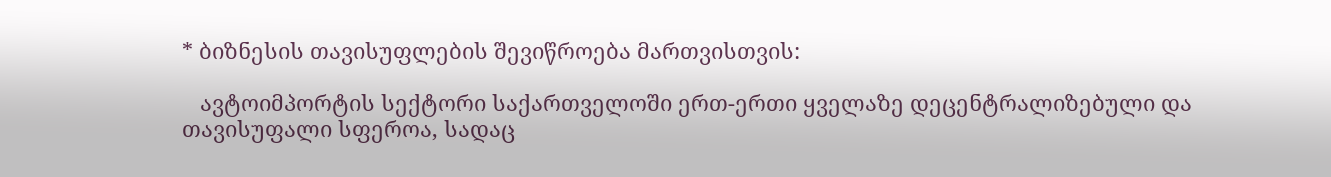* ბიზნესის თავისუფლების შევიწროება მართვისთვის:

   ავტოიმპორტის სექტორი საქართველოში ერთ-ერთი ყველაზე დეცენტრალიზებული და თავისუფალი სფეროა, სადაც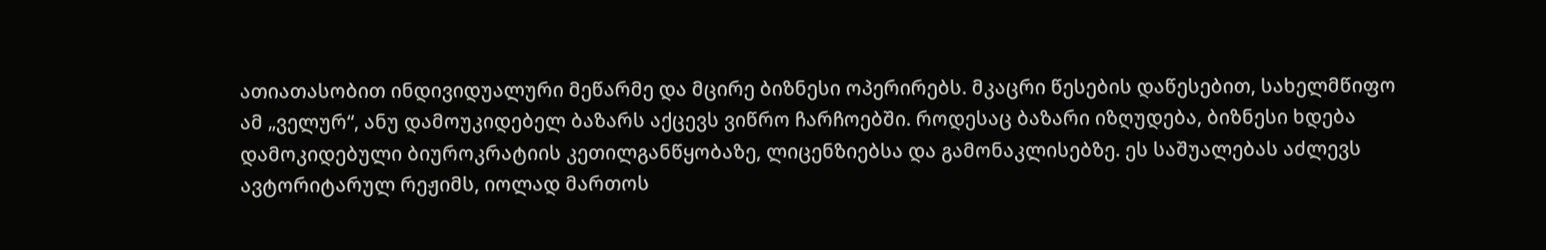ათიათასობით ინდივიდუალური მეწარმე და მცირე ბიზნესი ოპერირებს. მკაცრი წესების დაწესებით, სახელმწიფო ამ „ველურ“, ანუ დამოუკიდებელ ბაზარს აქცევს ვიწრო ჩარჩოებში. როდესაც ბაზარი იზღუდება, ბიზნესი ხდება დამოკიდებული ბიუროკრატიის კეთილგანწყობაზე, ლიცენზიებსა და გამონაკლისებზე. ეს საშუალებას აძლევს ავტორიტარულ რეჟიმს, იოლად მართოს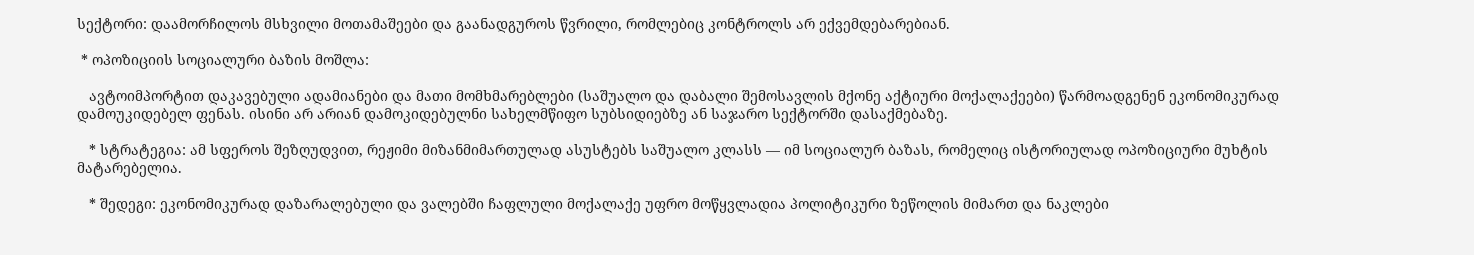სექტორი: დაამორჩილოს მსხვილი მოთამაშეები და გაანადგუროს წვრილი, რომლებიც კონტროლს არ ექვემდებარებიან.

 * ოპოზიციის სოციალური ბაზის მოშლა:

   ავტოიმპორტით დაკავებული ადამიანები და მათი მომხმარებლები (საშუალო და დაბალი შემოსავლის მქონე აქტიური მოქალაქეები) წარმოადგენენ ეკონომიკურად დამოუკიდებელ ფენას. ისინი არ არიან დამოკიდებულნი სახელმწიფო სუბსიდიებზე ან საჯარო სექტორში დასაქმებაზე.

   * სტრატეგია: ამ სფეროს შეზღუდვით, რეჟიმი მიზანმიმართულად ასუსტებს საშუალო კლასს — იმ სოციალურ ბაზას, რომელიც ისტორიულად ოპოზიციური მუხტის მატარებელია.

   * შედეგი: ეკონომიკურად დაზარალებული და ვალებში ჩაფლული მოქალაქე უფრო მოწყვლადია პოლიტიკური ზეწოლის მიმართ და ნაკლები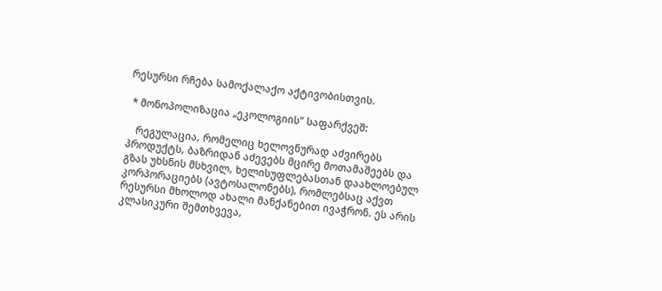რესურსი რჩება სამოქალაქო აქტივობისთვის.

 * მონოპოლიზაცია „ეკოლოგიის“ საფარქვეშ:

   რეგულაცია, რომელიც ხელოვნურად აძვირებს პროდუქტს, ბაზრიდან აძევებს მცირე მოთამაშეებს და გზას უხსნის მსხვილ, ხელისუფლებასთან დაახლოებულ კორპორაციებს (ავტოსალონებს), რომლებსაც აქვთ რესურსი მხოლოდ ახალი მანქანებით ივაჭრონ. ეს არის კლასიკური შემთხვევა,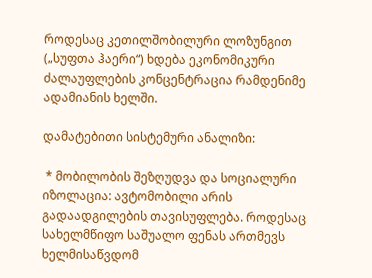როდესაც კეთილშობილური ლოზუნგით („სუფთა ჰაერი“) ხდება ეკონომიკური ძალაუფლების კონცენტრაცია რამდენიმე ადამიანის ხელში.

დამატებითი სისტემური ანალიზი:

 * მობილობის შეზღუდვა და სოციალური იზოლაცია: ავტომობილი არის გადაადგილების თავისუფლება. როდესაც სახელმწიფო საშუალო ფენას ართმევს ხელმისაწვდომ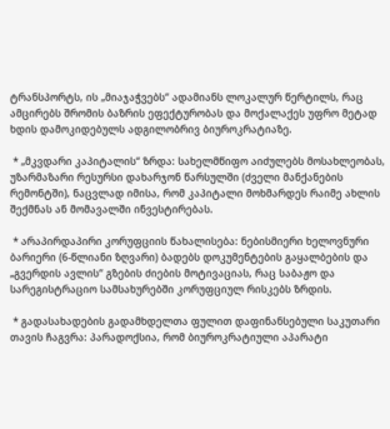ტრანსპორტს, ის „მიაჯაჭვებს“ ადამიანს ლოკალურ წერტილს, რაც ამცირებს შრომის ბაზრის ეფექტურობას და მოქალაქეს უფრო მეტად ხდის დამოკიდებულს ადგილობრივ ბიუროკრატიაზე.

 * „მკვდარი კაპიტალის“ ზრდა: სახელმწიფო აიძულებს მოსახლეობას, უზარმაზარი რესურსი დახარჯონ წარსულში (ძველი მანქანების რემონტში), ნაცვლად იმისა, რომ კაპიტალი მოხმარდეს რაიმე ახლის შექმნას ან მომავალში ინვესტირებას.

 * არაპირდაპირი კორუფციის წახალისება: ნებისმიერი ხელოვნური ბარიერი (6-წლიანი ზღვარი) ბადებს დოკუმენტების გაყალბების და „გვერდის ავლის“ გზების ძიების მოტივაციას, რაც საბაჟო და სარეგისტრაციო სამსახურებში კორუფციულ რისკებს ზრდის.

 * გადასახადების გადამხდელთა ფულით დაფინანსებული საკუთარი თავის ჩაგვრა: პარადოქსია, რომ ბიუროკრატიული აპარატი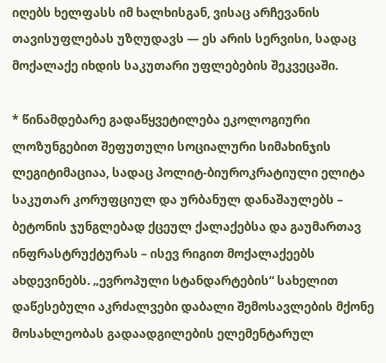იღებს ხელფასს იმ ხალხისგან, ვისაც არჩევანის თავისუფლებას უზღუდავს — ეს არის სერვისი, სადაც მოქალაქე იხდის საკუთარი უფლებების შეკვეცაში.

* წინამდებარე გადაწყვეტილება ეკოლოგიური ლოზუნგებით შეფუთული სოციალური სიმახინჯის ლეგიტიმაციაა, სადაც პოლიტ-ბიუროკრატიული ელიტა საკუთარ კორუფციულ და ურბანულ დანაშაულებს – ბეტონის ჯუნგლებად ქცეულ ქალაქებსა და გაუმართავ ინფრასტრუქტურას – ისევ რიგით მოქალაქეებს ახდევინებს. „ევროპული სტანდარტების“ სახელით დაწესებული აკრძალვები დაბალი შემოსავლების მქონე მოსახლეობას გადაადგილების ელემენტარულ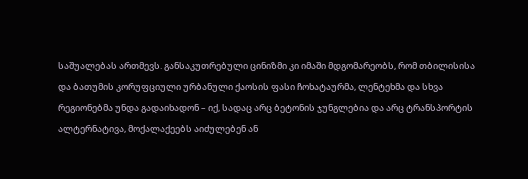საშუალებას ართმევს. განსაკუთრებული ცინიზმი კი იმაში მდგომარეობს, რომ თბილისისა და ბათუმის კორუფციული ურბანული ქაოსის ფასი ჩოხატაურმა, ლენტეხმა და სხვა რეგიონებმა უნდა გადაიხადონ – იქ, სადაც არც ბეტონის ჯუნგლებია და არც ტრანსპორტის ალტერნატივა, მოქალაქეებს აიძულებენ ან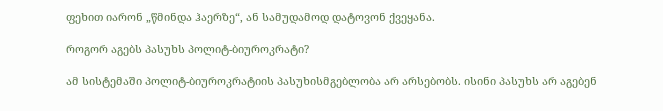ფეხით იარონ „წმინდა ჰაერზე“, ან სამუდამოდ დატოვონ ქვეყანა.

როგორ აგებს პასუხს პოლიტ-ბიუროკრატი?

ამ სისტემაში პოლიტ-ბიუროკრატიის პასუხისმგებლობა არ არსებობს. ისინი პასუხს არ აგებენ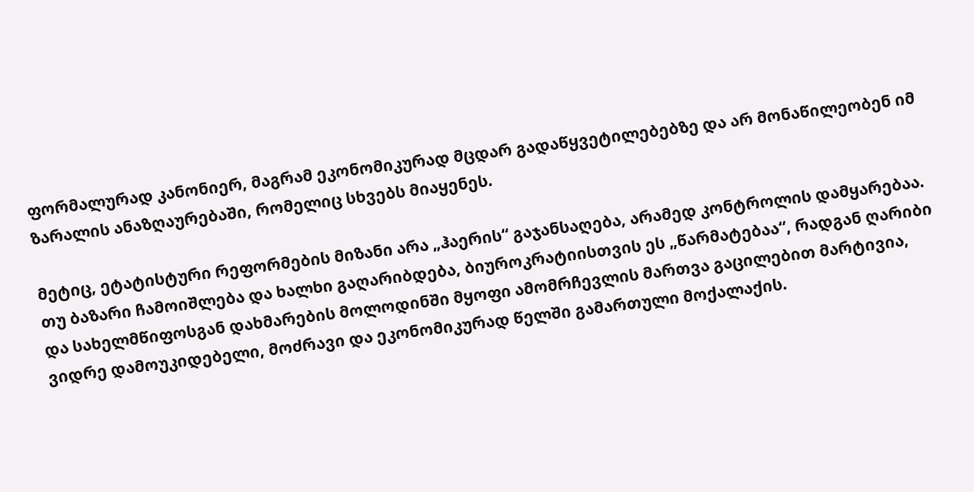ფორმალურად კანონიერ, მაგრამ ეკონომიკურად მცდარ გადაწყვეტილებებზე და არ მონაწილეობენ იმ ზარალის ანაზღაურებაში, რომელიც სხვებს მიაყენეს.

მეტიც, ეტატისტური რეფორმების მიზანი არა „ჰაერის“ გაჯანსაღება, არამედ კონტროლის დამყარებაა. თუ ბაზარი ჩამოიშლება და ხალხი გაღარიბდება, ბიუროკრატიისთვის ეს „წარმატებაა“, რადგან ღარიბი და სახელმწიფოსგან დახმარების მოლოდინში მყოფი ამომრჩევლის მართვა გაცილებით მარტივია, ვიდრე დამოუკიდებელი, მოძრავი და ეკონომიკურად წელში გამართული მოქალაქის.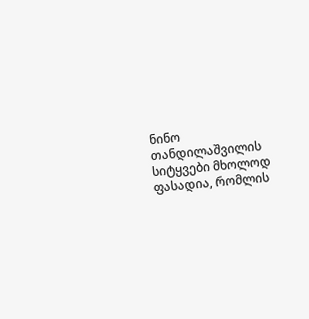ნინო თანდილაშვილის სიტყვები მხოლოდ ფასადია, რომლის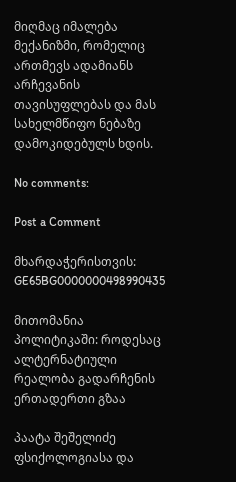მიღმაც იმალება მექანიზმი, რომელიც ართმევს ადამიანს არჩევანის თავისუფლებას და მას სახელმწიფო ნებაზე დამოკიდებულს ხდის.

No comments:

Post a Comment

მხარდაჭერისთვის: GE65BG0000000498990435

მითომანია პოლიტიკაში: როდესაც ალტერნატიული რეალობა გადარჩენის ერთადერთი გზაა

პაატა შეშელიძე  ფსიქოლოგიასა და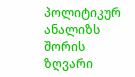პოლიტიკურ ანალიზს შორის ზღვარი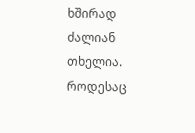ხშირად ძალიან თხელია. როდესაც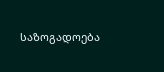საზოგადოება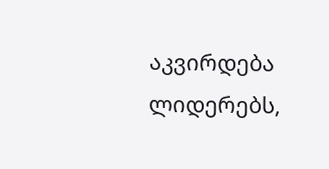აკვირდება ლიდერებს,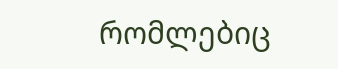რომლებიც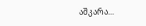აშკარა...